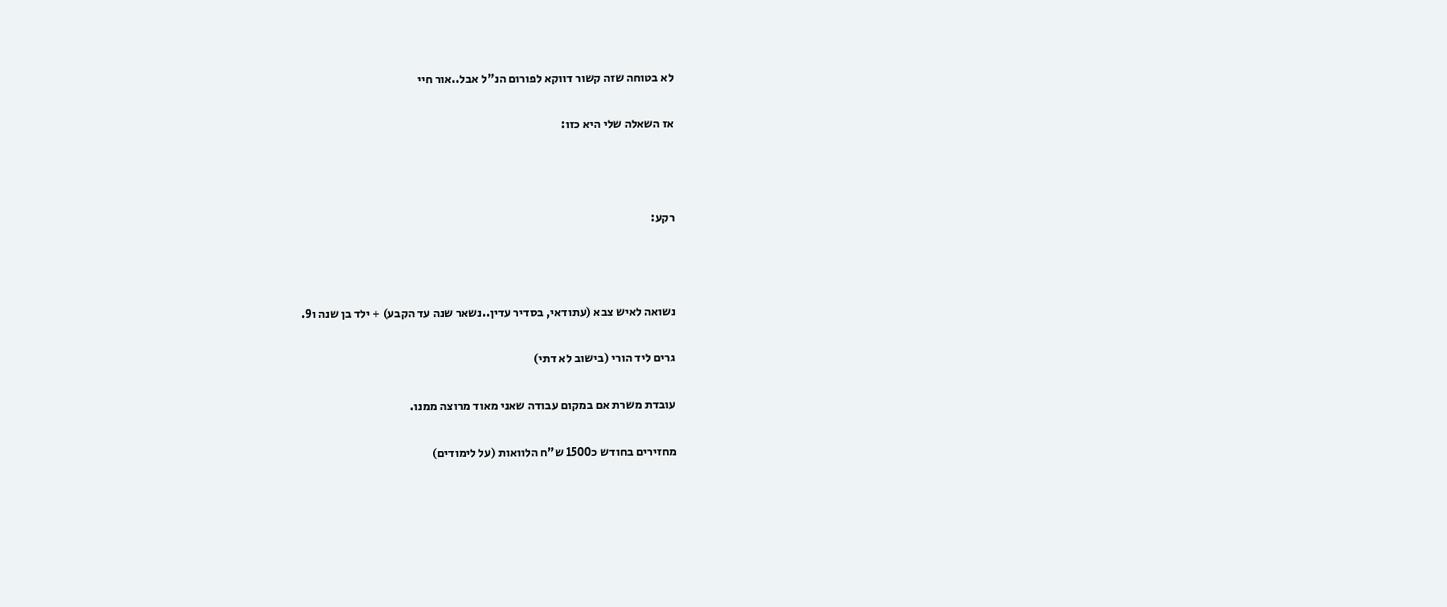לא בטוחה שזה קשור דווקא לפורום הנ"ל אבל..אור חיי

אז השאלה שלי היא כזו:



רקע:



נשואה לאיש צבא (עתודאי, בסדיר עדין..נשאר שנה עד הקבע) + ילד בן שנה ו9.

גרים ליד הורי (בישוב לא דתי)

עובדת משרת אם במקום עבודה שאני מאוד מרוצה ממנו.

מחזירים בחודש כ1500 ש"ח הלוואות (על לימודים)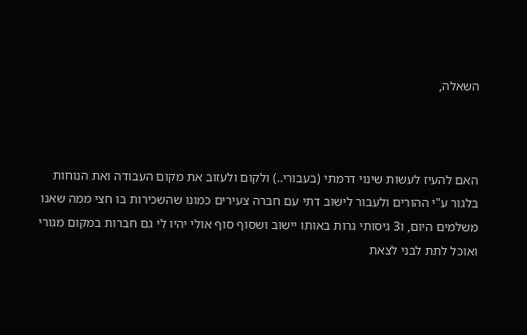השאלה,



האם להעיז לעשות שינוי דרמתי (בעבורי..) ולקום ולעזוב את מקום העבודה ואת הנוחות בלגור ע"י ההורים ולעבור לישוב דתי עם חברה צעירים כמונו שהשכירות בו חצי ממה שאנו משלמים היום, ו3 גיסותי גרות באותו יישוב ושסוף סוף אולי יהיו לי גם חברות במקום מגורי ואוכל לתת לבני לצאת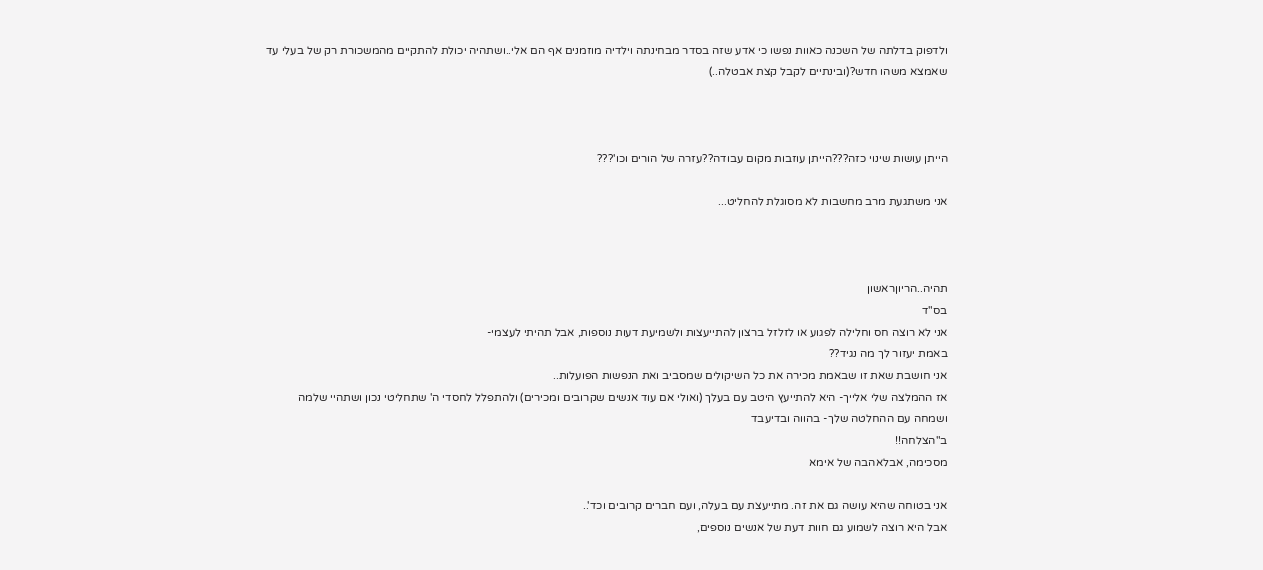ולדפוק בדלתה של השכנה כאוות נפשו כי אדע שזה בסדר מבחינתה וילדיה מוזמנים אף הם אלי..ושתהיה יכולת להתקיים מהמשכורת רק של בעלי עד שאמצא משהו חדש?(ובינתיים לקבל קצת אבטלה..)



הייתן עושות שינוי כזה???הייתן עוזבות מקום עבודה??עזרה של הורים וכו'???

אני משתגעת מרב מחשבות לא מסוגלת להחליט...



תהיה..הריוןראשון
בס"ד
אני לא רוצה חס וחלילה לפגוע או לזלזל ברצון להתייעצות ולשמיעת דעות נוספות, אבל תהיתי לעצמי-
באמת יעזור לך מה נגיד??
אני חושבת שאת זו שבאמת מכירה את כל השיקולים שמסביב ואת הנפשות הפועלות..
אז ההמלצה שלי אלייך- היא להתייעץ היטב עם בעלך (ואולי אם עוד אנשים שקרובים ומכירים) ולהתפלל לחסדי ה' שתחליטי נכון ושתהיי שלמה ושמחה עם ההחלטה שלך- בהווה ובדיעבד
ב"הצלחה!!
מסכימה, אבלאהבה של אימא

אני בטוחה שהיא עושה גם את זה. מתייעצת עם בעלה, ועם חברים קרובים וכד'..
אבל היא רוצה לשמוע גם חוות דעת של אנשים נוספים,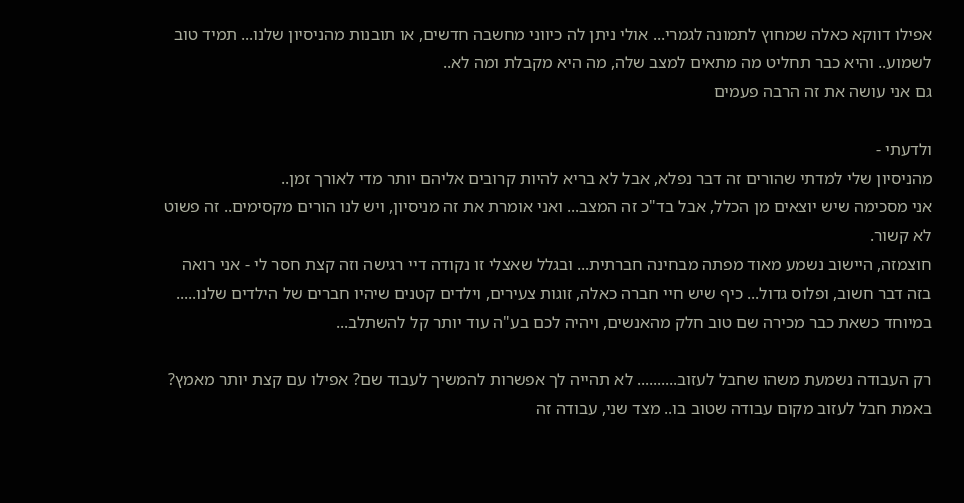אפילו דווקא כאלה שמחוץ לתמונה לגמרי... אולי ניתן לה כיווני מחשבה חדשים, או תובנות מהניסיון שלנו... תמיד טוב לשמוע.. והיא כבר תחליט מה מתאים למצב שלה, מה היא מקבלת ומה לא..
גם אני עושה את זה הרבה פעמים

ולדעתי -
מהניסיון שלי למדתי שהורים זה דבר נפלא, אבל לא בריא להיות קרובים אליהם יותר מדי לאורך זמן..
אני מסכימה שיש יוצאים מן הכלל, אבל בד"כ זה המצב... ואני אומרת את זה מניסיון, ויש לנו הורים מקסימים.. זה פשוט לא קשור.
חוצמזה, היישוב נשמע מאוד מפתה מבחינה חברתית... ובגלל שאצלי זו נקודה דיי רגישה וזה קצת חסר לי - אני רואה בזה דבר חשוב, ופלוס גדול... כיף שיש חיי חברה כאלה, זוגות צעירים, וילדים קטנים שיהיו חברים של הילדים שלנו.....
במיוחד כשאת כבר מכירה שם טוב חלק מהאנשים, ויהיה לכם בע"ה עוד יותר קל להשתלב...

רק העבודה נשמעת משהו שחבל לעזוב.......... לא תהייה לך אפשרות להמשיך לעבוד שם? אפילו עם קצת יותר מאמץ? באמת חבל לעזוב מקום עבודה שטוב בו.. מצד שני, עבודה זה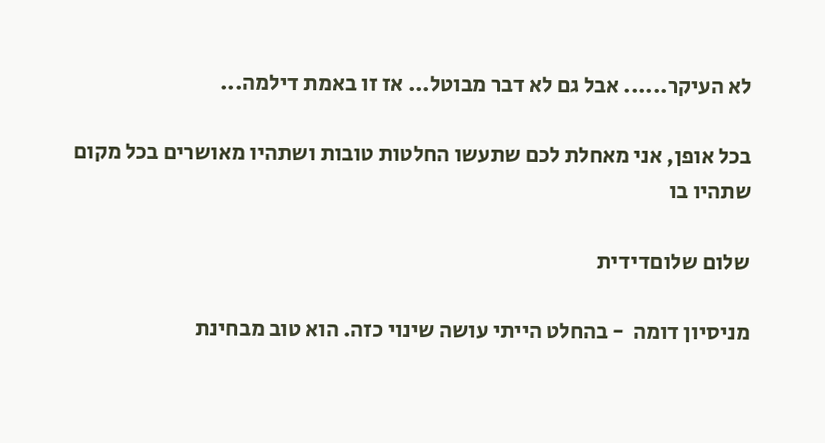לא העיקר...... אבל גם לא דבר מבוטל... אז זו באמת דילמה...

בכל אופן, אני מאחלת לכם שתעשו החלטות טובות ושתהיו מאושרים בכל מקום שתהיו בו

שלום שלוםדידית

מניסיון דומה  - בהחלט הייתי עושה שינוי כזה. הוא טוב מבחינת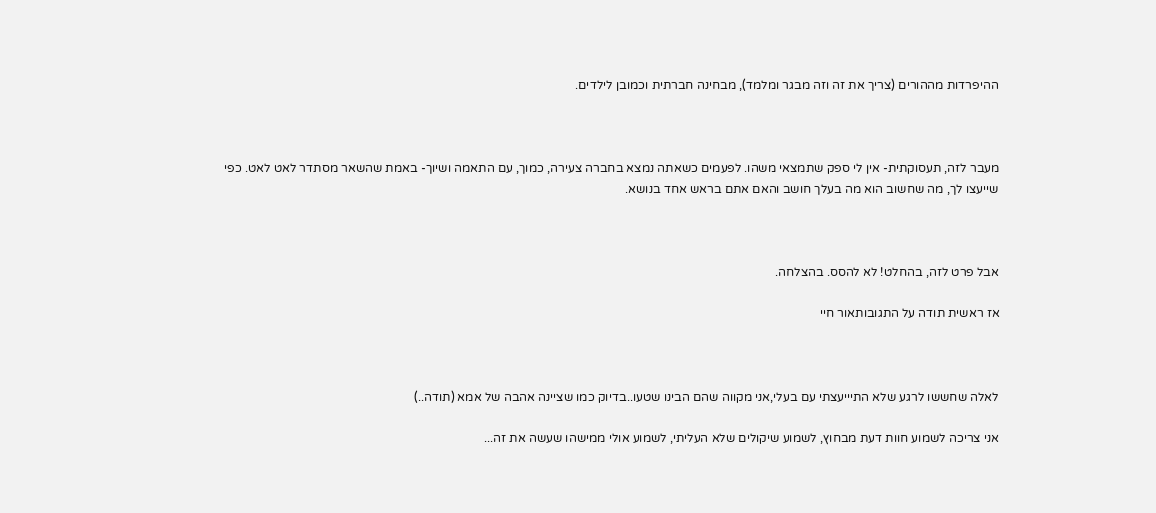ההיפרדות מההורים (צריך את זה וזה מבגר ומלמד), מבחינה חברתית וכמובן לילדים.



מעבר לזה, תעסוקתית- אין לי ספק שתמצאי משהו. לפעמים כשאתה נמצא בחברה צעירה, כמוך, עם התאמה ושיוך- באמת שהשאר מסתדר לאט לאט. כפי שייעצו לך, מה שחשוב הוא מה בעלך חושב והאם אתם בראש אחד בנושא.



אבל פרט לזה, בהחלט! לא להסס. בהצלחה.

אז ראשית תודה על התגובותאור חיי



לאלה שחששו לרגע שלא התיייעצתי עם בעלי,אני מקווה שהם הבינו שטעו..בדיוק כמו שציינה אהבה של אמא (תודה..)

אני צריכה לשמוע חוות דעת מבחוץ, לשמוע שיקולים שלא העליתי, לשמוע אולי ממישהו שעשה את זה...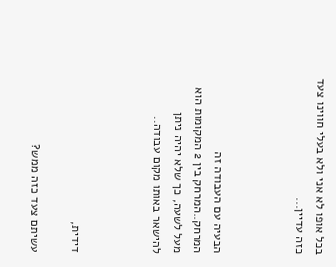בכל אופו לא אני ולא בעלי חווינו צעד כזה עדיין...



הבעיה עם העבודה זה המרחק..המרחק בין 2 המקומות הוא מעל לשעה, כך שלא יהיה ניתן להישאר באותו מקום עבודה..



דידית,

עשיתם צעד כזה ממש?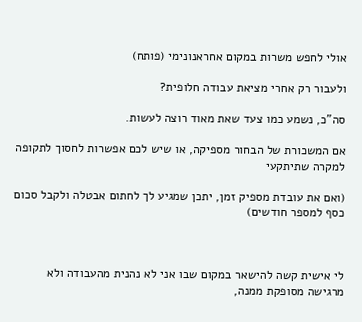אולי לחפש משרות במקום אחראנונימי (פותח)

ולעבור רק אחרי מציאת עבודה חלופית?

סה"כ, נשמע כמו צעד שאת מאוד רוצה לעשות.

אם המשכורת של הבחור מספיקה, או שיש לכם אפשרות לחסוך לתקופה למקרה שתיתקעי

(ואם את עובדת מספיק זמן, יתכן שמגיע לך לחתום אבטלה ולקבל סכום כסף למספר חודשים)



לי אישית קשה להישאר במקום שבו אני לא נהנית מהעבודה ולא מרגישה מסופקת ממנה,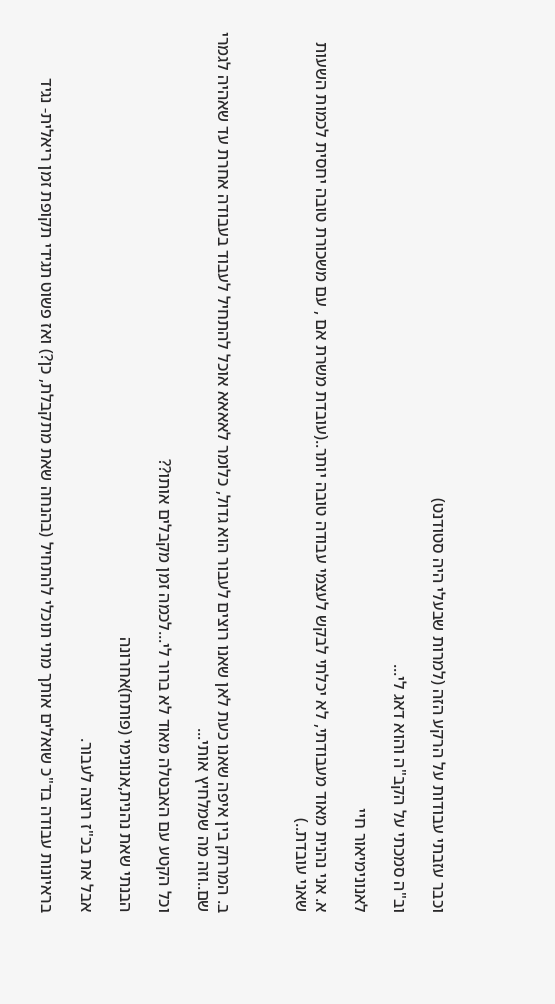וכבר עזבתי עבודות על הרקע הזה (למרות שבעלי היה סטודנט)

וב"ה סמכתי על הקב"ה והוא דאג לי...

לאנונימיאור חיי

א. אני נהנית מאוד מעבודתי, לא יכלתי לבקש לעצמי עבודה טובה יותר..(עובדת משרת אם , עם משכורת טובה יחסית לכמות השעות שאני עובדת..)



ב. המרחק בין איפה שאנו כעת לאן שאנו רוצים לעבור הוא גדול, כלומר לאאאא אוכל להתחיל לעבוד בעבודה אחרת עד שאהיה לגמרי שם..וזה מה שמלחיץ אותי...

וכל הקטע עם האבטלה מאוד לא ברור לי...לכמה זמן מקבלים אותו??

הבנתי שאת נהנית,אנונימי (פותח)אחרונה

אבל את בכ"ז רוצה לעבור.

בראיונות עבודה בד"כ שואלים אותך מתי תוכלי להתחיל (בהנחה שאת מתקבלת, כן?) ואז פשוט תגידי תקופת זמן ריאלית- נגיד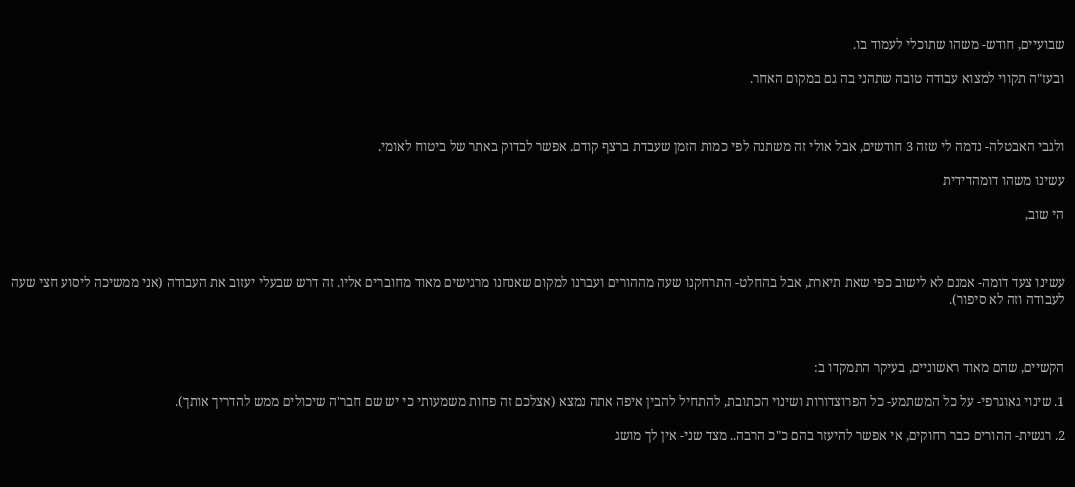שבועיים, חודש- משהו שתוכלי לעמוד בו.

ובעז"ה תקווי למצוא עבודה טובה שתהני בה גם במקום האחר.



ולגבי האבטלה- נדמה לי שזה 3 חודשים, אבל אולי זה משתנה לפי כמות הזמן שעבדת ברצף קודם. אפשר לבדוק באתר של ביטוח לאומי.

עשינו משהו דומהדידית

הי שוב,



עשינו צעד דומה- אמנם לא לישוב כפי שאת תיארת, אבל בהחלט- התרחקנו שעה מההורים ועברנו למקום שאנחנו מרגישים מאוד מחוברים אליו. זה דרש שבעלי יעזוב את העבודה (אני ממשיכה ליסוע חצי שעה לעבודה וזה לא סיפור).



הקשיים, שהם מאוד ראשוניים, בעיקר התמקדו ב:

1. שינוי גאוגרפי- על כל המשתמע- כל הפרוצדורות ושינוי הכתובת, להתחיל להבין איפה אתה נמצא (אצלכם זה פחות משמעותי כי יש שם חבר'ה שיכולים ממש להדריך אותך).

2. רגשית- ההורים כבר רחוקים, אי אפשר להיעזר בהם כ"כ הרבה.. מצד שני- אין לך מושג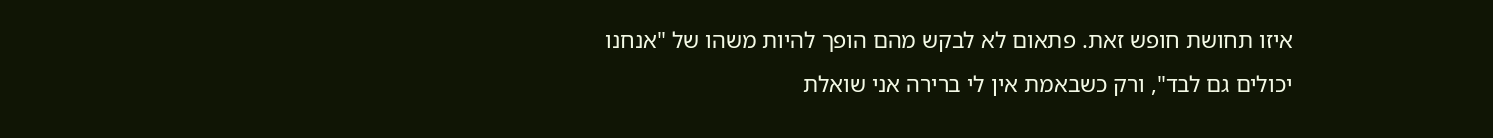איזו תחושת חופש זאת. פתאום לא לבקש מהם הופך להיות משהו של "אנחנו יכולים גם לבד", ורק כשבאמת אין לי ברירה אני שואלת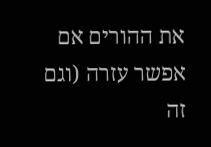את ההורים אם אפשר עזרה (וגם זה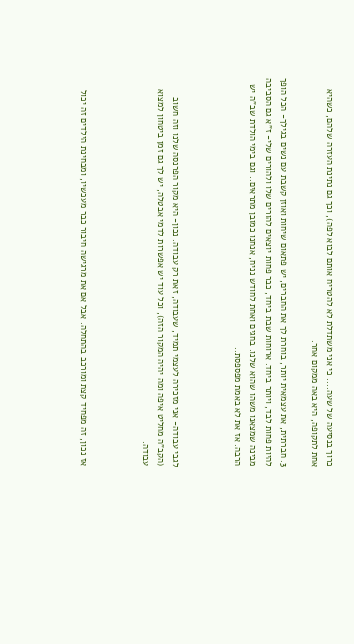כרוך בנסיעה של שעה.... כי אני משתדלת לא להטריח אותם לבוא לפה), וכך גם נתינת העזרה שלהם, כשהיא אחת לתקופה, היא באה ממקום אחר.

3. חברתית, את עצמאית יותר, בוחרת לך את החברים, יש פתאום שיחות ואוזן קשבת עם נשים בגילך- הכל הופך להיות פחות לבד, ויותר ביחד. ארוחות שבת ביחד, כבר פחות יוצאים להורים שלו ולהורים שלי- ז"א גם הסביבה מבינה שמצאנו משהו שהוא שלנו. בחגים ואחת לחודש נניח, אנחנו כמובן מתראים.. וגם בימי הולדת שב"ה יש הרבה. אז את לא באמת מפספסת..



לגבי עבודה- אני מזכירה לעצמי תמיד, שעבודה, זאת רק עבודה. נכון- היא מקור הפרנסה שלנו וזה חשוב (הקב"ה מחליט איפה ומה יהיה המקור הזה), וכל עוד יש אפשרות לדמי אבטלה, יש לך גם זמן ביטחון למצוא עבודה.



אז נכון, זה מפחיד קצת ומורכב בהתחלה. אבל אם את מרגישה חיבור כבר מעכשיו, ומבחינת הילדים זה יכול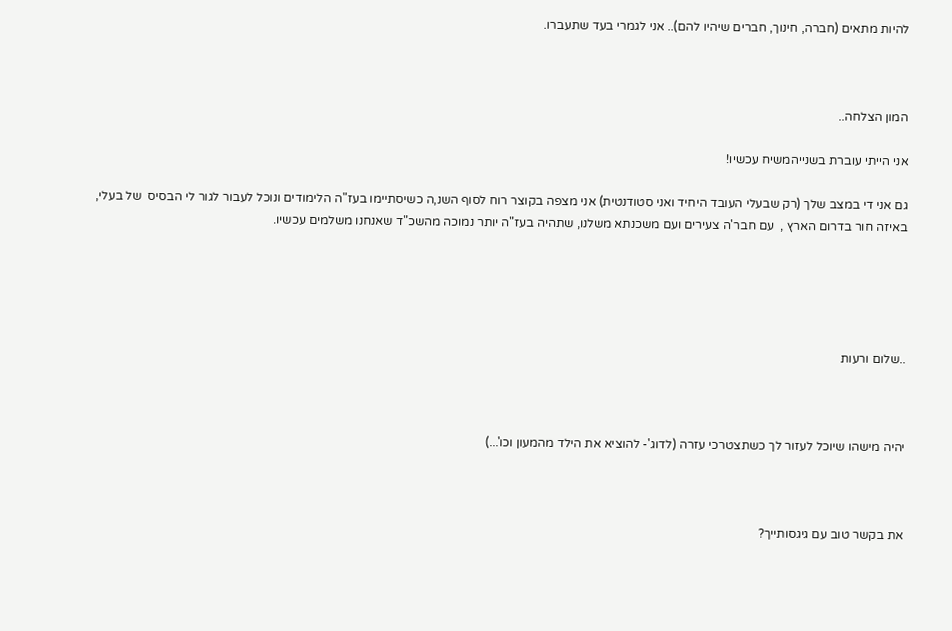להיות מתאים (חברה, חינוך, חברים שיהיו להם).. אני לגמרי בעד שתעברו.



המון הצלחה..

אני הייתי עוברת בשנייהמשיח עכשיו!

גם אני די במצב שלך (רק שבעלי העובד היחיד ואני סטודנטית) אני מצפה בקוצר רוח לסוף השנ,ה כשיסתיימו בעז"ה הלימודים ונוכל לעבור לגור לי הבסיס  של בעלי, באיזה חור בדרום הארץ ,  עם חבר'ה צעירים ועם משכנתא משלנו, שתהיה בעז"ה יותר נמוכה מהשכ"ד שאנחנו משלמים עכשיו.





..שלום ורעות



יהיה מישהו שיוכל לעזור לך כשתצטרכי עזרה (לדוג'- להוציא את הילד מהמעון וכו'...)



את בקשר טוב עם גיגסותייך?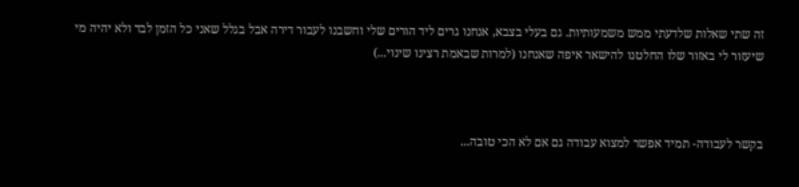זה שתי שאלות שלדעתי ממש משמעותיות. גם בעלי בצבא, אנחנו גרים ליד הורים שלי וחשבנו לעבור דירה אבל בגלל שאני כל הזמן לבד ולא יהיה מי שיעזור לי באזור שלו החלטנו להישאר איפה שאנחנו (למרות שבאמת רצינו שינוי...)



בקשר לעבודה- תמיד אפשר למצוא עבודה גם אם לא הכי טובה...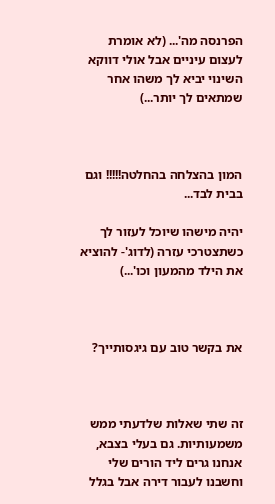הפרנסה מה'... (לא אומרת לעצום עיניים אבל אולי דווקא השינוי יביא לך משהו אחר שמתאים לך יותר...)



המון בהצלחה בהחלטה!!!!! וגם בבית לבד...

יהיה מישהו שיוכל לעזור לך כשתצטרכי עזרה (לדוג'- להוציא את הילד מהמעון וכו'...)



את בקשר טוב עם גיגסותייך?



זה שתי שאלות שלדעתי ממש משמעותיות. גם בעלי בצבא, אנחנו גרים ליד הורים שלי וחשבנו לעבור דירה אבל בגלל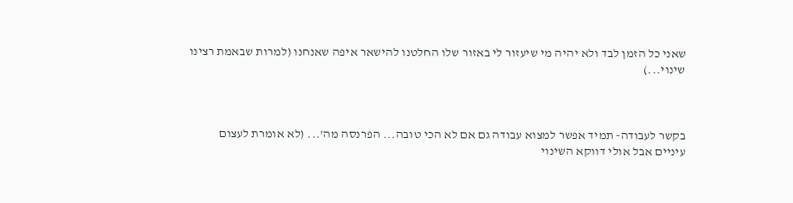שאני כל הזמן לבד ולא יהיה מי שיעזור לי באזור שלו החלטנו להישאר איפה שאנחנו (למרות שבאמת רצינו שינוי...)



בקשר לעבודה- תמיד אפשר למצוא עבודה גם אם לא הכי טובה... הפרנסה מה'... (לא אומרת לעצום עיניים אבל אולי דווקא השינוי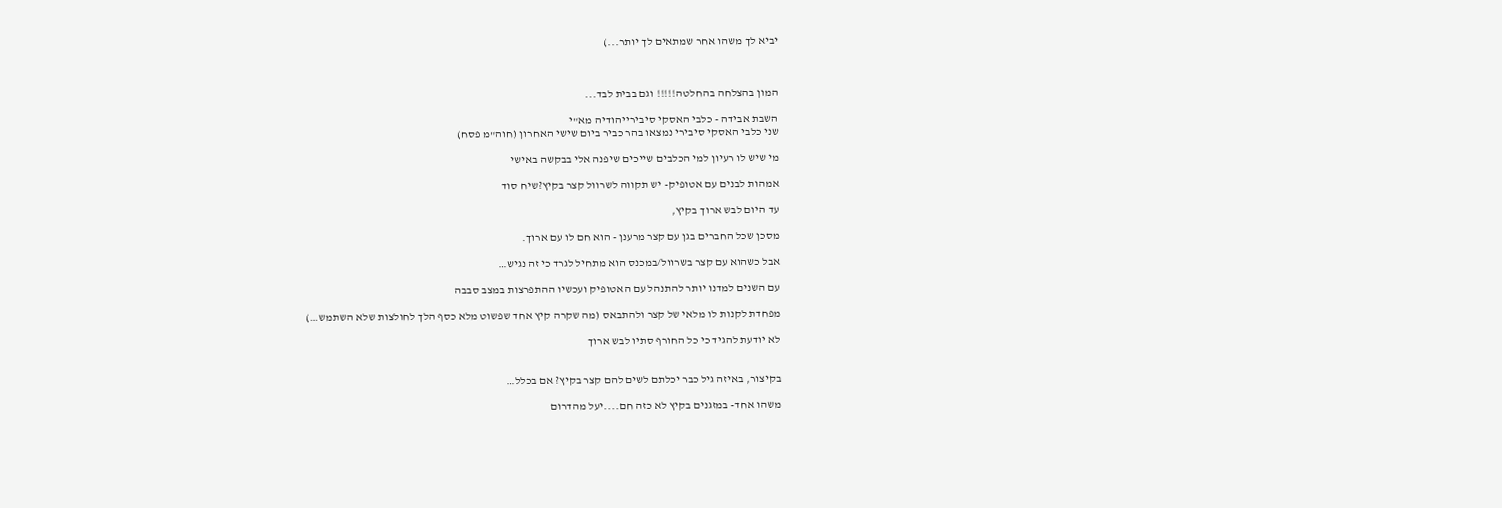יביא לך משהו אחר שמתאים לך יותר...)



המון בהצלחה בהחלטה!!!!! וגם בבית לבד...

השבת אבידה - כלבי האסקי סיבירייהודיה מא"י
שני כלבי האסקי סיבירי נמצאו בהר כביר ביום שישי האחרון (חוה"מ פסח)

מי שיש לו רעיון למי הכלבים שייכים שיפנה אלי בבקשה באישי

אמהות לבנים עם אטופיק- יש תקווה לשרוול קצר בקיץ?שיח סוד

עד היום לבש ארוך בקיץ,

מסכן שכל החברים בגן עם קצר מרענן - הוא חם לו עם ארוך.

אבל כשהוא עם קצר בשרוול/במכנס הוא מתחיל לגרד כי זה נגיש…

עם השנים למדנו יותר להתנהל עם האטופיק ועכשיו ההתפרצות במצב סבבה

מפחדת לקנות לו מלאי של קצר ולהתבאס (מה שקרה קיץ אחד שפשוט מלא כסף הלך לחולצות שלא השתמש…)

לא יודעת להגיד כי כל החורף סתיו לבש ארוך


בקיצור, באיזה גיל כבר יכלתם לשים להם קצר בקיץ? אם בכלל…

משהו אחד- במזגנים בקיץ לא כזה חם....יעל מהדרום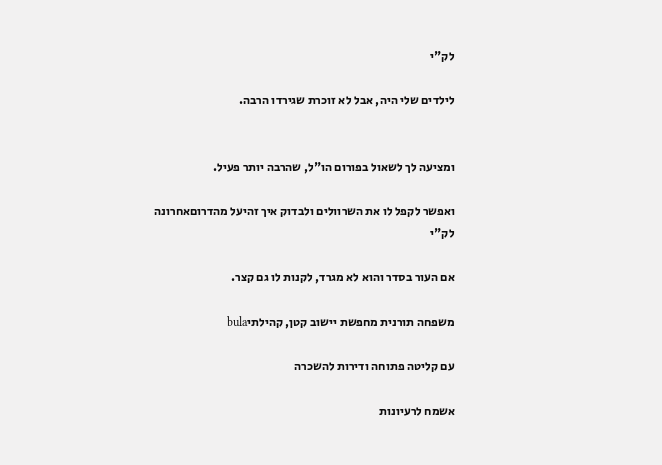לק"י

לילדים שלי היה, אבל לא זוכרת שגירדו הרבה.


ומציעה לך לשאול בפורום הו"ל, שהרבה יותר פעיל.

ואפשר לקפל לו את השרוולים ולבדוק איך זהיעל מהדרוםאחרונה
לק"י

אם העור בסדר והוא לא מגרד, לקנות לו גם קצר.

משפחה תורנית מחפשת יישוב קטן, קהילתיbula

עם קליטה פתוחה ודירות להשכרה

אשמח לרעיונות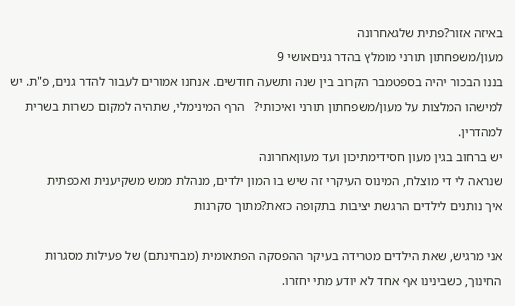באיזה אזור?פתית שלגאחרונה
מעון/משפחתון תורני מומלץ בהדר גניםאושי 9
בננו הבכור יהיה בספטמבר הקרוב בין שנה ותשעה חודשים. אנחנו אמורים לעבור להדר גנים, פ"ת. יש למישהו המלצות על מעון/משפחתון תורני ואיכותי?   הרף המינימלי, שתהיה למקום כשרות בשרית למהדרין.
יש ברחוב בגין מעון חסידימתיכון ועד מעוןאחרונה
שנראה לי די מוצלח, המינוס העיקרי זה שיש בו המון ילדים, מנהלת ממש משקיענית ואכפתית
איך נותנים לילדים הרגשת יציבות בתקופה כזאת?מתוך סקרנות

אני מרגיש, שאת הילדים מטרידה בעיקר ההפסקה הפתאומית (מבחינתם) של פעילות מסגרות החינוך, כשבינינו אף אחד לא יודע מתי יחזרו.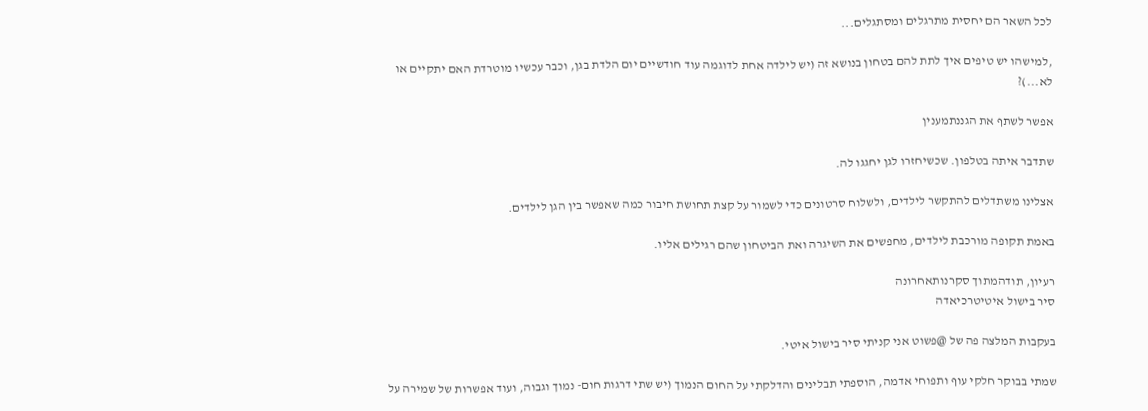לכל השאר הם יחסית מתרגלים ומסתגלים...

,למישהו יש טיפים איך לתת להם בטחון בנושא זה (יש לילדה אחת לדוגמה עוד חודשיים יום הלדת בגן, וכבר עכשיו מוטרדת האם יתקיים או לא...)?

אפשר לשתף את הגננתמענין

שתדבר איתה בטלפון. שכשיחזרו לגן יחגגו לה.

אצלינו משתדלים להתקשר לילדים, ולשלוח סרטונים כדי לשמור על קצת תחושת חיבור כמה שאפשר בין הגן לילדים.

באמת תקופה מורכבת לילדים, מחפשים את השיגרה ואת הביטחון שהם רגילים אליו.

רעיון, תודהמתוך סקרנותאחרונה
סיר בישול איטיטרכיאדה

בעקבות המלצה פה של @פשוט אני קניתי סיר בישול איטי.

שמתי בבוקר חלקי עוף ותפוחי אדמה, הוספתי תבלינים והדלקתי על החום הנמוך (יש שתי דרגות חום- נמוך וגבוה, ועוד אפשרות של שמירה על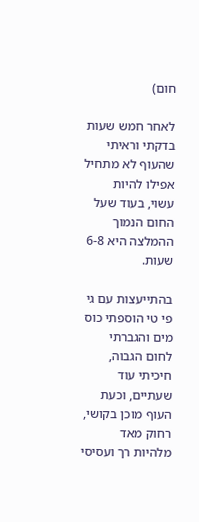חום)

לאחר חמש שעות בדקתי וראיתי שהעוף לא מתחיל אפילו להיות עשוי, בעוד שעל החום הנמוך ההמלצה היא 6-8 שעות.

בהתייעצות עם גי פי טי הוספתי כוס מים והגברתי לחום הגבוה, חיכיתי עוד שעתיים, וכעת העוף מוכן בקושי, רחוק מאד מלהיות רך ועסיסי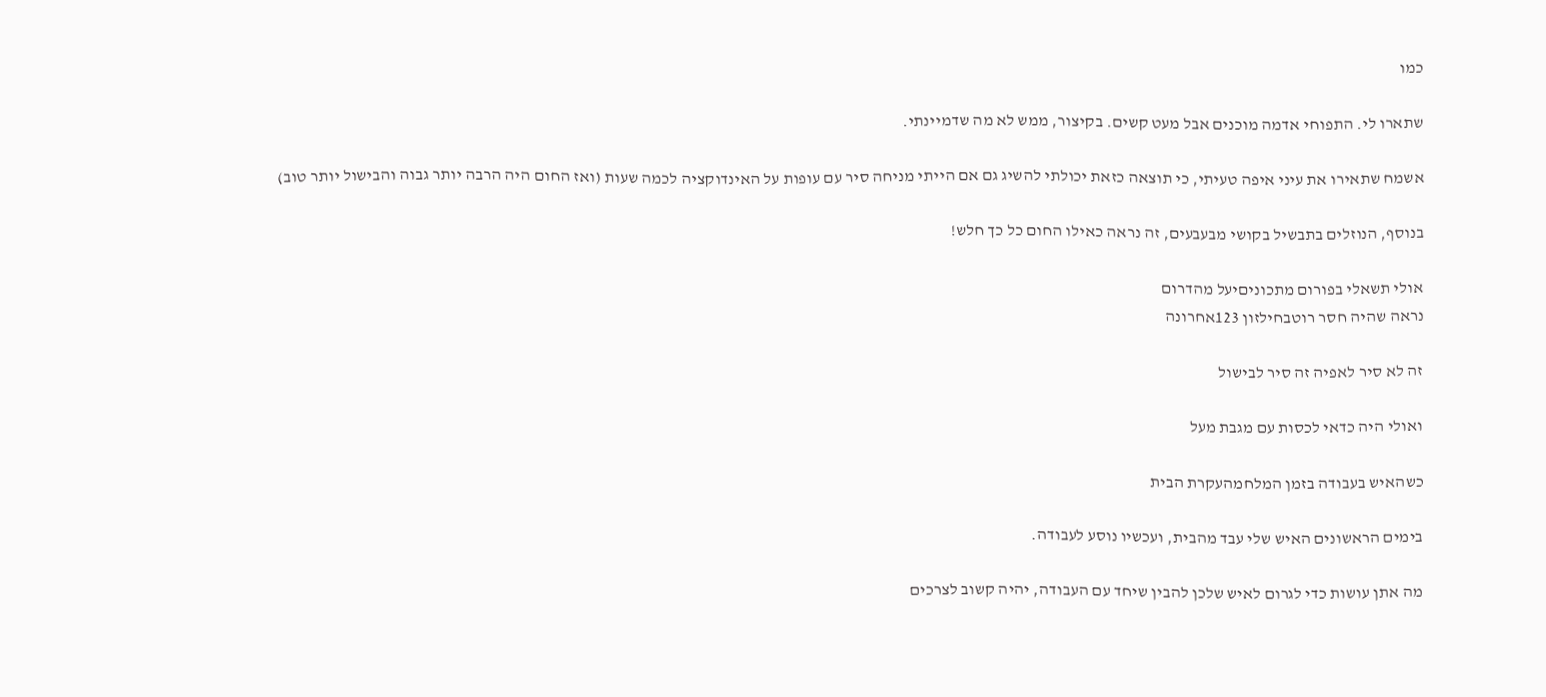כמו

שתארו לי. התפוחי אדמה מוכנים אבל מעט קשים. בקיצור, ממש לא מה שדמיינתי.

אשמח שתאירו את עיני איפה טעיתי, כי תוצאה כזאת יכולתי להשיג גם אם הייתי מניחה סיר עם עופות על האינדוקציה לכמה שעות (ואז החום היה הרבה יותר גבוה והבישול יותר טוב)

בנוסף, הנוזלים בתבשיל בקושי מבעבעים, זה נראה כאילו החום כל כך חלש!

אולי תשאלי בפורום מתכוניםיעל מהדרום
נראה שהיה חסר רוטבחילזון 123אחרונה

זה לא סיר לאפיה זה סיר לבישול

ואולי היה כדאי לכסות עם מגבת מעל

כשהאיש בעבודה בזמן המלחמהעקרת הבית

בימים הראשונים האיש שלי עבד מהבית, ועכשיו נוסע לעבודה.

מה אתן עושות כדי לגרום לאיש שלכן להבין שיחד עם העבודה, יהיה קשוב לצרכים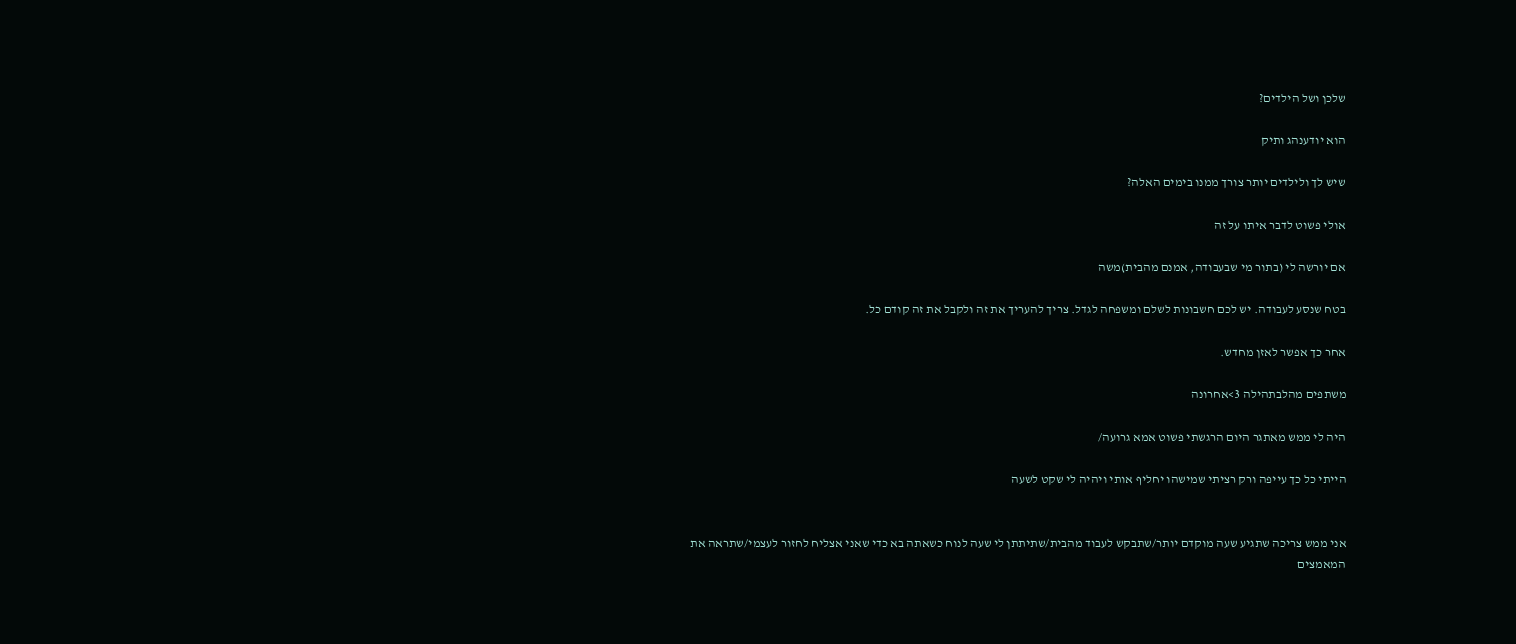שלכן ושל הילדים?

הוא יודענהג ותיק

שיש לך ולילדים יותר צורך ממנו בימים האלה?

אולי פשוט לדבר איתו על זה

אם יורשה לי (בתור מי שבעבודה, אמנם מהבית)משה

בטח שנסע לעבודה. יש לכם חשבונות לשלם ומשפחה לגדל. צריך להעריך את זה ולקבל את זה קודם כל.

אחר כך אפשר לאזן מחדש.

משתפים מהלבתהילה 3>אחרונה

היה לי ממש מאתגר היום הרגשתי פשוט אמא גרועה/

הייתי כל כך עייפה ורק רציתי שמישהו יחליף אותי ויהיה לי שקט לשעה


אני ממש צריכה שתגיע שעה מוקדם יותר/שתבקש לעבוד מהבית/שתיתתן לי שעה לנוח כשאתה בא כדי שאני אצליח לחזור לעצמי/שתראה את המאמצים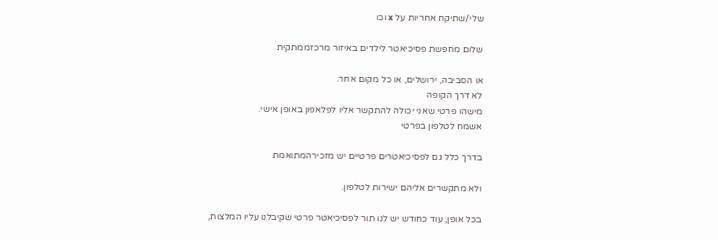שלי/שתיקח אחריות על x וכו

שלום מחפשת פסיכיאטר לילדים באיזור מרכזממתקית

או הסביבה, ירושלים, או כל מקום אחר.
לא דרך הקופה
מישהו פרטי שאני יכולה להתקשר אליו לפלאפון באופן אישי.
אשמח לטלפון בפרטי

בדרך כלל גם לפסיכיאטרים פרטיים יש מזכירהמתואמת

ולא מתקשרים אליהם ישירות לטלפון.

בכל אופן, עוד כחודש יש לנו תור לפסיכיאטר פרטי שקיבלנו עליו המלצות,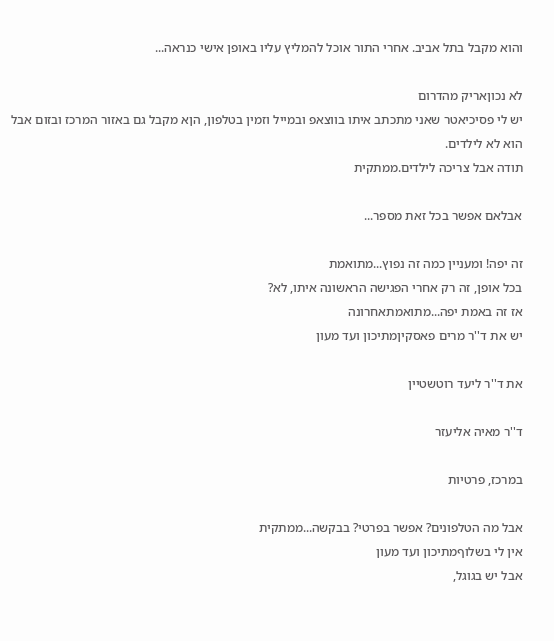והוא מקבל בתל אביב. אחרי התור אוכל להמליץ עליו באופן אישי כנראה...

לא נכוןאריק מהדרום
יש לי פסיכיאטר שאני מתכתב איתו בווצאפ ובמייל וזמין בטלפון, הןא מקבל גם באזור המרכז ובזום אבל הוא לא לילדים.
תודה אבל צריכה לילדים.ממתקית

אבלאם אפשר בכל זאת מספר...

זה יפה! ומעניין כמה זה נפוץ...מתואמת
בכל אופן, זה רק אחרי הפגישה הראשונה איתו, לא?
אז זה באמת יפה...מתואמתאחרונה
יש את ד''ר מרים פאסקיןמתיכון ועד מעון

את ד''ר ליעד רוטשטיין

ד''ר מאיה אליעזר

במרכז, פרטיות

אבל מה הטלפונים? אפשר בפרטי? בבקשה...ממתקית
אין לי בשלוףמתיכון ועד מעון
אבל יש בגוגל,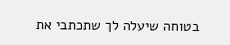בטוחה שיעלה לך שתכתבי את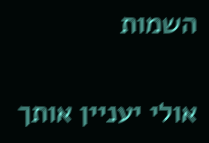השמות

אולי יעניין אותך